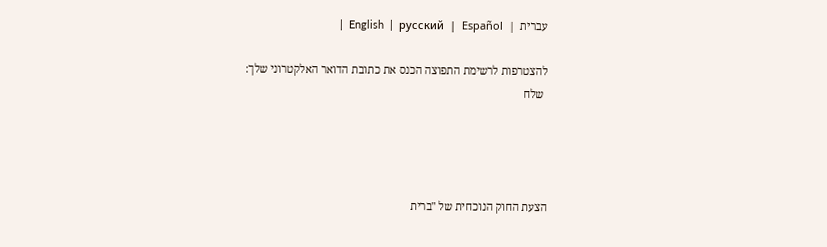עברית  |  English  |  русский  |  Español  |

להצטרפות לרשימת התפוצה הכנס את כתובת הדואר האלקטרוני שלך:
 שלח




הצעת החוק הנוכחית של "ברית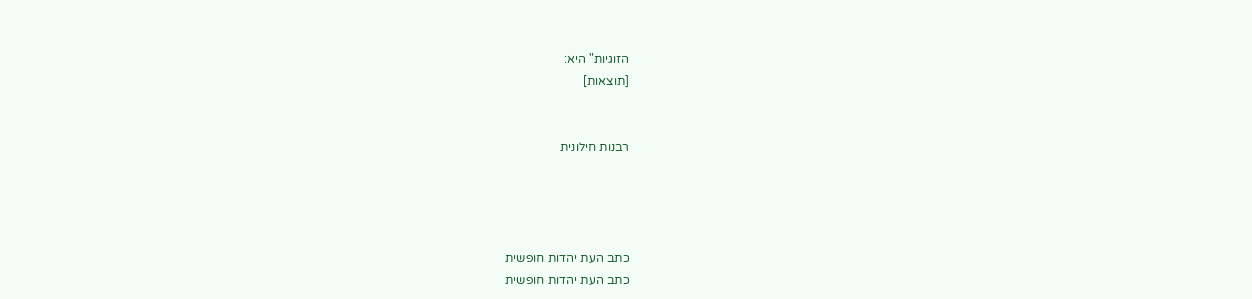הזוגיות" היא:
[תוצאות]


רבנות חילונית




כתב העת יהדות חופשית
כתב העת יהדות חופשית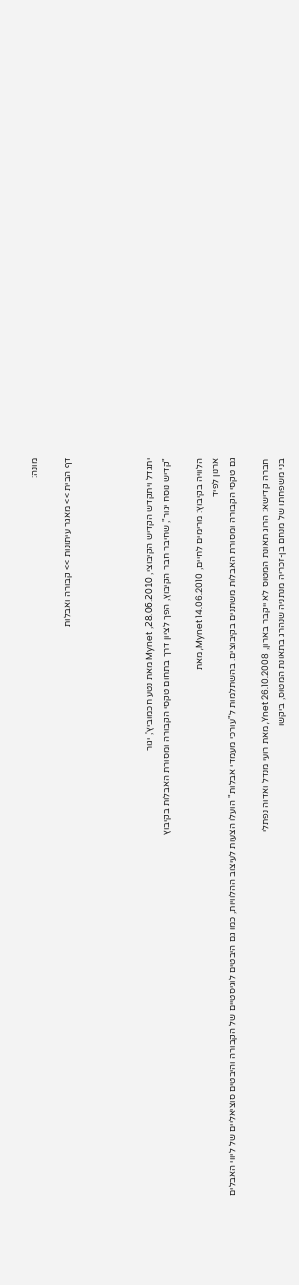מונה:

דף הבית >> מאגר עיתונות >> קבורה ואבלות




יתגדל ויתקדש הקדיש הקיבוצי, 28.06.2010, Mynet מאת נטע חכמוביץ', יגור
"קדיש נוסח יגור", שחיבר חבר הקיבוץ, הפך לציון דרך בתחום טקסי הקבורה ומסורת האבלות בקיבוץ

הלוויה בקיבוץ: מרימים לחיים, Mynet 14.06.2010, מאת
ארנון לפיד
גם טקסי הקבורה ומסורת האבלות משתנים בקיבוצים. בהשתלמות ל"עורכי מעמדי אבלות" הועלו הצעות לעיצוב ההלוויות, כמו גם היבטים לוגיסטיים של הקבורה והיבטים סוציאליים של ליווי האבלים

חברה קדישא: הרוג תאונת המטוס לא ייקבר בארון, Ynet 26.10.2008, מאת רועי מנדל ואדוה נפתלי
בני משפחתו של מנחם בן-זכריה מנתניה שנהרג בתאונת המטוס, ביקשו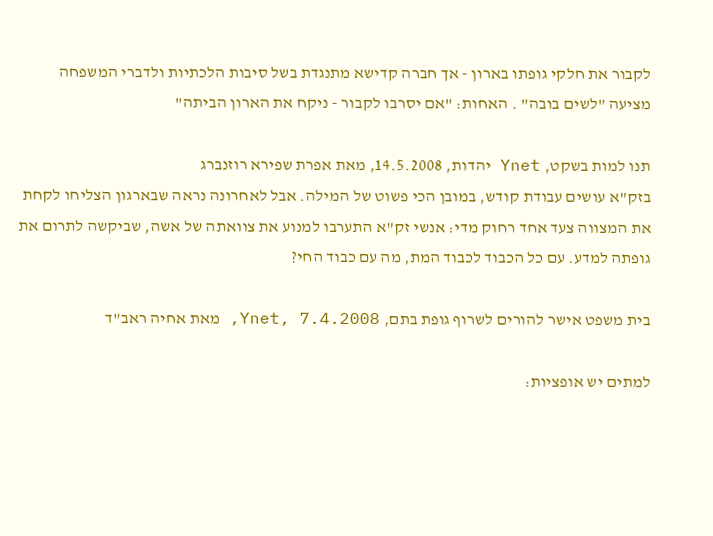לקבור את חלקי גופתו בארון - אך חברה קדישא מתנגדת בשל סיבות הלכתיות ולדברי המשפחה מציעה "לשים בובה" . האחות: "אם יסרבו לקבור - ניקח את הארון הביתה"

תנו למות בשקט, Ynet יהדות, 14.5.2008, מאת אפרת שפירא רוזנברג
בזק"א עושים עבודת קודש, במובן הכי פשוט של המילה. אבל לאחרונה נראה שבארגון הצליחו לקחת את המצווה צעד אחד רחוק מדי: אנשי זק"א התערבו למנוע את צוואתה של אשה, שביקשה לתרום את גופתה למדע. עם כל הכבוד לכבוד המת, מה עם כבוד החי?

בית משפט אישר להורים לשרוף גופת בתם, Ynet, 7.4.2008, מאת אחיה ראב"ד

למתים יש אופציות: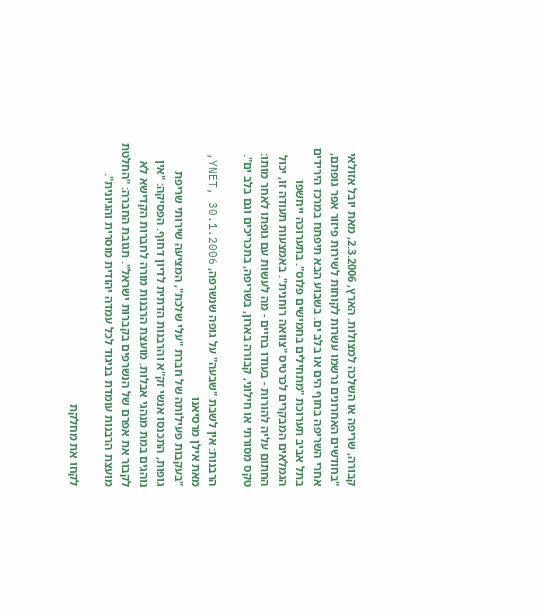קבורה, שריפה או השלכה למצולות. הארץ, 2.3.2006, מאת יובל אזולאי
"בחודשים האחרונים נרשמו עשרות לקוחות לשירות פיזור אפר גופתם, אחרי השריפה בחוף הים או בלב ים. בשבוע הבא תיפתח במרכז הירידים בתל אביב תערוכת "מתחילים בחמישים פלוס". בתערוכה ייחשפו הגמלאים המבקרים לכרטיס "צוואה רוחנית". באמצעות תעודה זו, יכול החתום עליה להורות - בעודו בחיים - מה לעשות עם גופתו לאחר מותו: טקס מסורתי או חילוני, קבורה בארון, בשריפה, בתכריכים וגם בלב ים".

הרבנות: אין לשבת "שבעה" על גופה שנשרפה, YNET, 30.1.2006, מאת אילן מרסיאנו
"בעקבות פעילותה של חברת "עלי שלכת", המציעה שירותי שריפת גופות, התכנסו אנשי זק"א והרבנות הדתית לדיון דחוף. הפסיקה: "אין נוהגים במת מנהגי אבלות. מועצת הרבנות מורה לחברות הקדישא לא לקבור את אפרם של הנשרפים בקברות ישראל". תגובת החברה: "החלטת מועצת הרבנות עומדת בניגוד לכל עמדה יהודית מוסרית והגיונית".

לקחו את מחלקת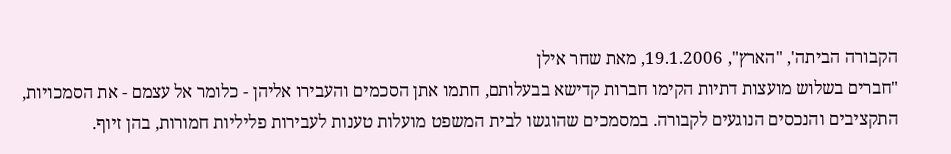הקבורה הביתה', "הארץ", 19.1.2006, מאת שחר אילן
"חברים בשלוש מועצות דתיות הקימו חברות קדישא בבעלותם, חתמו אתן הסכמים והעבירו אליהן - כלומר אל עצמם - את הסמכויות, התקציבים והנכסים הנוגעים לקבורה. במסמכים שהוגשו לבית המשפט מועלות טענות לעבירות פליליות חמורות, בהן זיוף.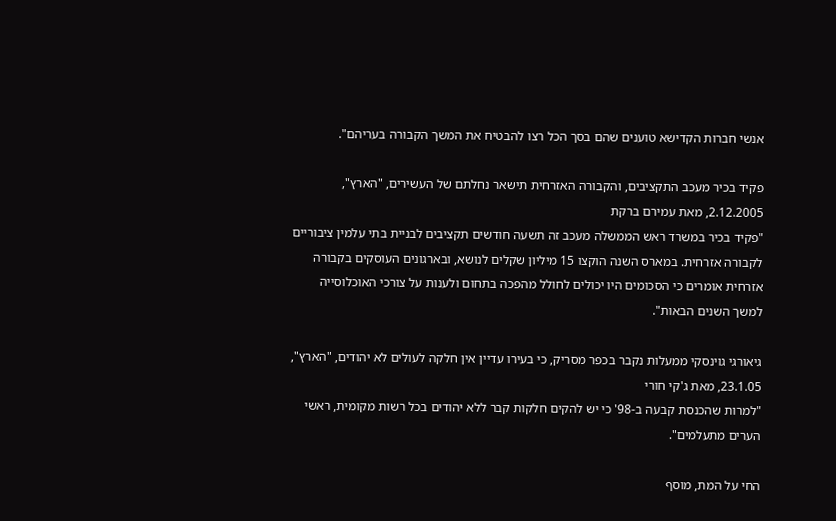אנשי חברות הקדישא טוענים שהם בסך הכל רצו להבטיח את המשך הקבורה בעריהם".

פקיד בכיר מעכב התקציבים, והקבורה האזרחית תישאר נחלתם של העשירים, "הארץ", 2.12.2005, מאת עמירם ברקת
"פקיד בכיר במשרד ראש הממשלה מעכב זה תשעה חודשים תקציבים לבניית בתי עלמין ציבוריים לקבורה אזרחית. במארס השנה הוקצו 15 מיליון שקלים לנושא, ובארגונים העוסקים בקבורה אזרחית אומרים כי הסכומים היו יכולים לחולל מהפכה בתחום ולענות על צורכי האוכלוסייה למשך השנים הבאות".

גיאורגי גוינסקי ממעלות נקבר בכפר מסריק, כי בעירו עדיין אין חלקה לעולים לא יהודים, "הארץ", 23.1.05, מאת ג'קי חורי
"למרות שהכנסת קבעה ב-98' כי יש להקים חלקות קבר ללא יהודים בכל רשות מקומית, ראשי הערים מתעלמים".

החי על המת, מוסף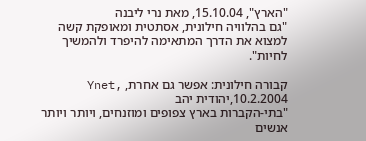"הארץ", 15.10.04, מאת נרי ליבנה
"גם בהלוויה חילונית, אסתטית ומאופקת קשה למצוא את הדרך המתאימה להיפרד ולהמשיך לחיות".

קבורה חילונית: אפשר גם אחרת, Ynet, 10.2.2004,יהודית יהב
"בתי-הקברות בארץ צפופים ומוזנחים, ויותר ויותר אנשים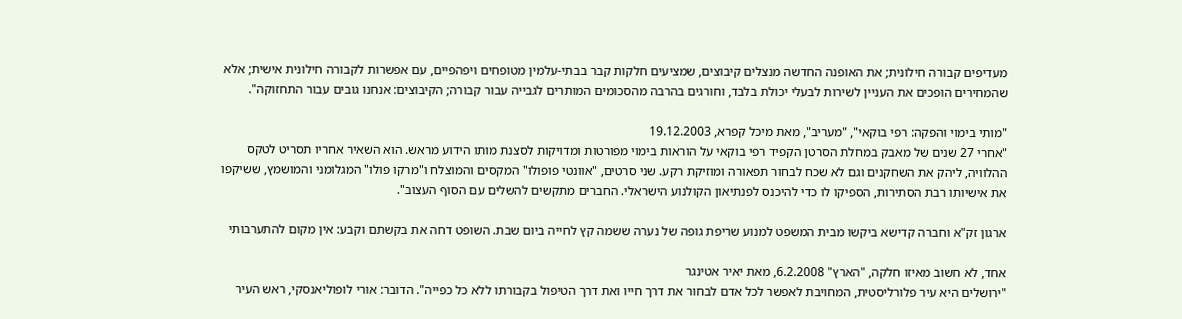מעדיפים קבורה חילונית; את האופנה החדשה מנצלים קיבוצים, שמציעים חלקות קבר בבתי-עלמין מטופחים ויפהפיים, עם אפשרות לקבורה חילונית אישית; אלא שהמחירים הופכים את העניין לשירות לבעלי יכולת בלבד, וחורגים בהרבה מהסכומים המותרים לגבייה עבור קבורה; הקיבוצים: אנחנו גובים עבור התחזוקה".

"מותי בימוי והפקה: רפי בוקאי", "מעריב", מאת מיכל קפרא, 19.12.2003
"אחרי 27 שנים של מאבק במחלת הסרטן הקפיד רפי בוקאי על הוראות בימוי מפורטות ומדויקות לסצנת מותו הידוע מראש. הוא השאיר אחריו תסריט לטקס ההלוויה, ליהק את השחקנים וגם לא שכח לבחור תפאורה ומוזיקת רקע. שני סרטים, "אוונטי פופולו" המקסים והמוצלח ו"מרקו פולו" המגלומני והמושמץ, ששיקפו את אישיותו רבת הסתירות, הספיקו לו כדי להיכנס לפנתיאון הקולנוע הישראלי. החברים מתקשים להשלים עם הסוף העצוב".

ארגון זק"א וחברה קדישא ביקשו מבית המשפט למנוע שריפת גופה של נערה ששמה קץ לחייה ביום שבת. השופט דחה את בקשתם וקבע: אין מקום להתערבותי

אחד, לא חשוב מאיזו חלקה, "הארץ" 6.2.2008, מאת יאיר אטינגר
"ירושלים היא עיר פלורליסטית, המחויבת לאפשר לכל אדם לבחור את דרך חייו ואת דרך הטיפול בקבורתו ללא כל כפייה". הדובר: אורי לופוליאנסקי, ראש העיר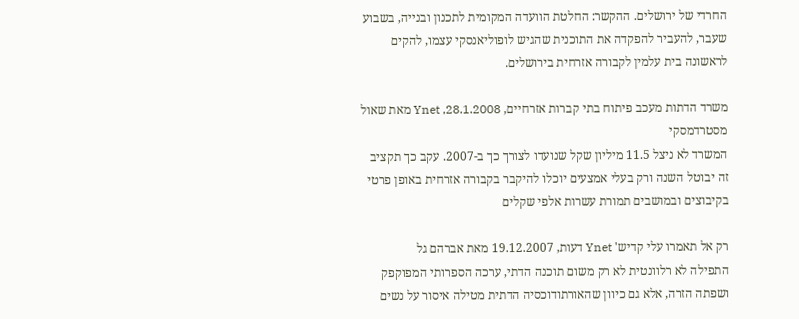החרדי של ירושלים. ההקשר: החלטת הוועדה המקומית לתכנון ובנייה, בשבוע שעבר, להעביר להפקדה את התוכנית שהגיש לופוליאנסקי עצמו, להקים לראשונה בית עלמין לקבורה אזרחית בירושלים.

משרד הדתות מעכב פיתוח בתי קברות אזרחיים, Ynet ,28.1.2008 מאת שאול מסטרדמסקי
המשרד לא ניצל 11.5 מיליון שקל שנועדו לצורך כך ב-2007. עקב כך תקציב זה יבוטל השנה ורק בעלי אמצעים יוכלו להיקבר בקבורה אזרחית באופן פרטי בקיבוצים ובמושבים תמורת עשרות אלפי שקלים

רק אל תאמרו עלי קדיש' Ynet דעות, 19.12.2007 מאת אברהם גל
התפילה לא רלוונטית לא רק משום תוכנה הדתי, ערכה הספרותי המפוקפק ושפתה הזרה, אלא גם כיוון שהאורתודוכסיה הדתית מטילה איסור על נשים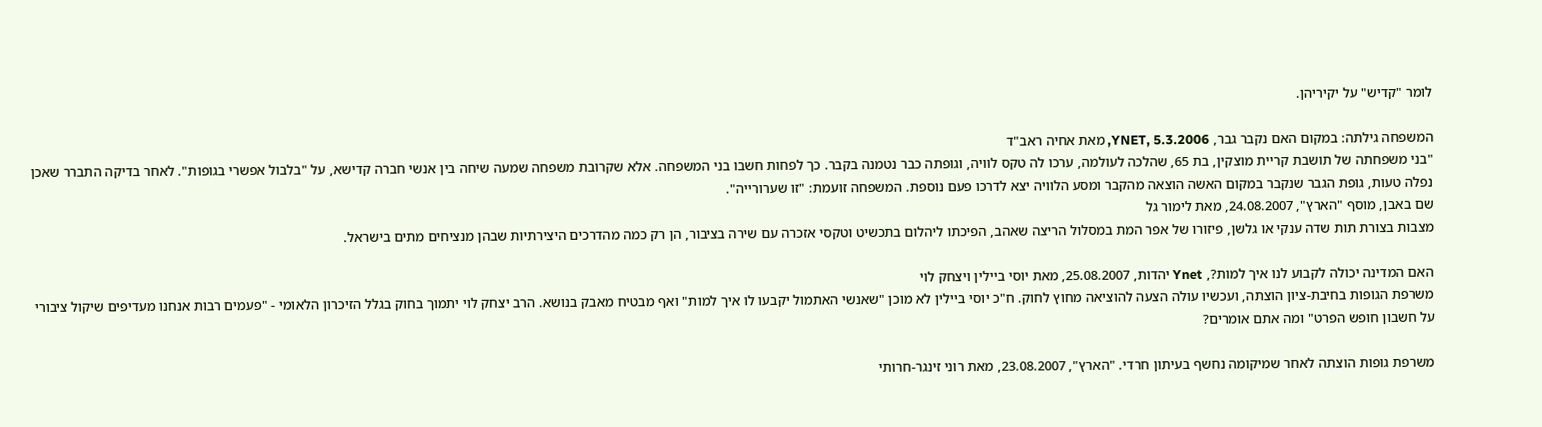לומר "קדיש" על יקיריהן.

המשפחה גילתה: במקום האם נקבר גבר, YNET, 5.3.2006, מאת אחיה ראב"ד
"בני משפחתה של תושבת קריית מוצקין, בת 65, שהלכה לעולמה, ערכו לה טקס לוויה, וגופתה כבר נטמנה בקבר. כך לפחות חשבו בני המשפחה. אלא שקרובת משפחה שמעה שיחה בין אנשי חברה קדישא, על "בלבול אפשרי בגופות". לאחר בדיקה התברר שאכן נפלה טעות, גופת הגבר שנקבר במקום האשה הוצאה מהקבר ומסע הלוויה יצא לדרכו פעם נוספת. המשפחה זועמת: "זו שערורייה".
שם באבן, מוסף "הארץ", 24.08.2007, מאת לימור גל
מצבות בצורת תות שדה ענקי או גלשן, פיזורו של אפר המת במסלול הריצה שאהב, הפיכתו ליהלום בתכשיט וטקסי אזכרה עם שירה בציבור, הן רק כמה מהדרכים היצירתיות שבהן מנציחים מתים בישראל.

האם המדינה יכולה לקבוע לנו איך למות?, Ynet יהדות, 25.08.2007, מאת יוסי ביילין ויצחק לוי
משרפת הגופות בחיבת-ציון הוצתה, ועכשיו עולה הצעה להוציאה מחוץ לחוק. ח"כ יוסי ביילין לא מוכן "שאנשי האתמול יקבעו לו איך למות" ואף מבטיח מאבק בנושא. הרב יצחק לוי יתמוך בחוק בגלל הזיכרון הלאומי - "פעמים רבות אנחנו מעדיפים שיקול ציבורי על חשבון חופש הפרט" ומה אתם אומרים?

משרפת גופות הוצתה לאחר שמיקומה נחשף בעיתון חרדי. "הארץ", 23.08.2007, מאת רוני זינגר-חרותי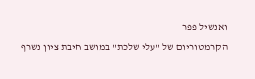ואנשיל פפר
הקרמטוריום של "עלי שלכת" במושב חיבת ציון נשרף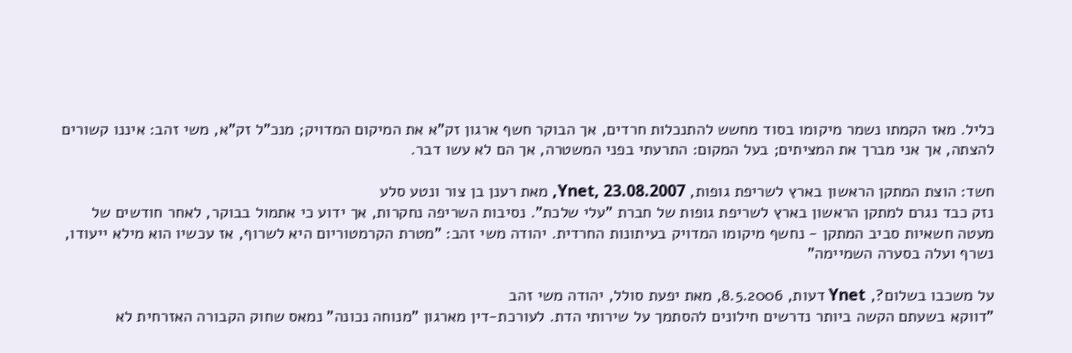כליל. מאז הקמתו נשמר מיקומו בסוד מחשש להתנכלות חרדים, אך הבוקר חשף ארגון זק"א את המיקום המדויק; מנכ"ל זק"א, משי זהב: איננו קשורים להצתה, אך אני מברך את המציתים; בעל המקום: התרעתי בפני המשטרה, אך הם לא עשו דבר.

חשד: הוצת המתקן הראשון בארץ לשריפת גופות, Ynet, 23.08.2007, מאת רענן בן צור ונטע סלע
נזק כבד נגרם למתקן הראשון בארץ לשריפת גופות של חברת "עלי שלכת". נסיבות השריפה נחקרות, אך ידוע כי אתמול בבוקר, לאחר חודשים של מעטה חשאיות סביב המתקן - נחשף מיקומו המדויק בעיתונות החרדית. יהודה משי זהב: "מטרת הקרמטוריום היא לשרוף, אז עכשיו הוא מילא ייעודו, נשרף ועלה בסערה השמיימה"

על משכבו בשלום?, Ynet דעות, 8.5.2006, מאת יפעת סולל, יהודה משי זהב
"דווקא בשעתם הקשה ביותר נדרשים חילונים להסתמך על שירותי הדת. לעורכת-דין מארגון "מנוחה נכונה" נמאס שחוק הקבורה האזרחית לא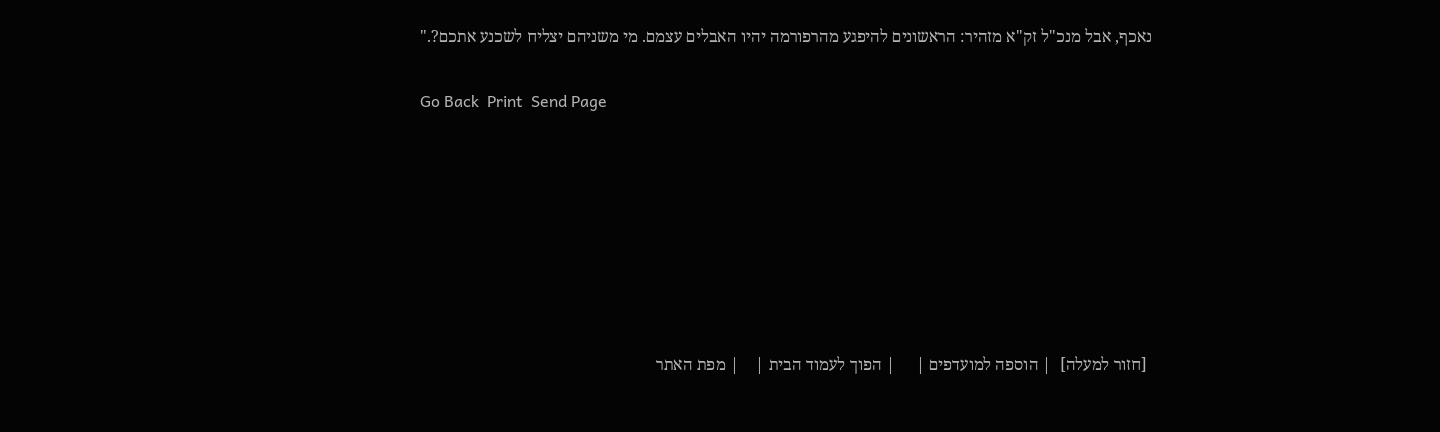נאכף, אבל מנכ"ל זק"א מזהיר: הראשונים להיפגע מהרפורמה יהיו האבלים עצמם. מי משניהם יצליח לשכנע אתכם?."

Go Back  Print  Send Page







 [חזור למעלה]  | הוספה למועדפים |     | הפוך לעמוד הבית |    | מפת האתר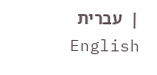|  עברית English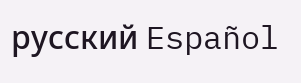русский Español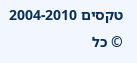טקסים 2004-2010 © כל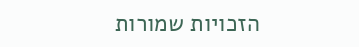הזכויות שמורות